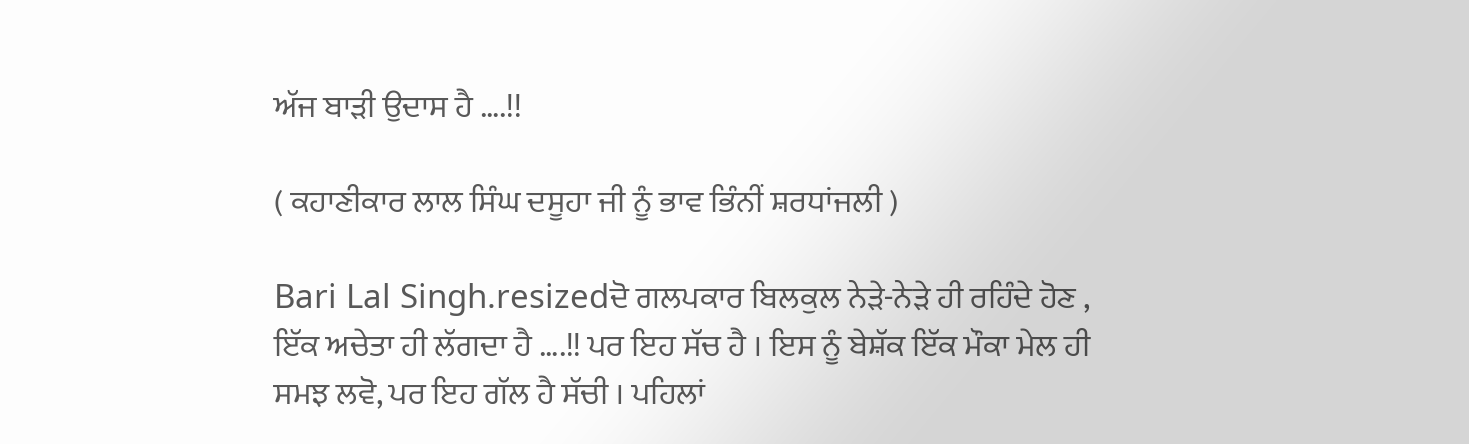ਅੱਜ ਬਾੜੀ ਉਦਾਸ ਹੈ ….!!

( ਕਹਾਣੀਕਾਰ ਲਾਲ ਸਿੰਘ ਦਸੂਹਾ ਜੀ ਨੂੰ ਭਾਵ ਭਿੰਨੀਂ ਸ਼ਰਧਾਂਜਲੀ )

Bari Lal Singh.resizedਦੋ ਗਲਪਕਾਰ ਬਿਲਕੁਲ ਨੇੜੇ-ਨੇੜੇ ਹੀ ਰਹਿੰਦੇ ਹੋਣ , ਇੱਕ ਅਚੇਤਾ ਹੀ ਲੱਗਦਾ ਹੈ ….!! ਪਰ ਇਹ ਸੱਚ ਹੈ । ਇਸ ਨੂੰ ਬੇਸ਼ੱਕ ਇੱਕ ਮੌਕਾ ਮੇਲ ਹੀ ਸਮਝ ਲਵੋ, ਪਰ ਇਹ ਗੱਲ ਹੈ ਸੱਚੀ । ਪਹਿਲਾਂ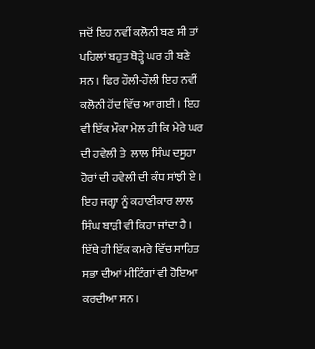ਜਦੋਂ ਇਹ ਨਵੀਂ ਕਲੋਨੀ ਬਣ ਸੀ ਤਾਂ ਪਹਿਲਾਂ ਬਹੁਤ ਥੋੜ੍ਹੇ ਘਰ ਹੀ ਬਣੇ ਸਨ । ਫਿਰ ਹੌਲੀ-ਹੌਲੀ ਇਹ ਨਵੀਂ ਕਲੋਨੀ ਹੋਂਦ ਵਿੱਚ ਆ ਗਈ । ਇਹ ਵੀ ਇੱਕ ਮੌਕਾ ਮੇਲ ਹੀ ਕਿ ਮੇਰੇ ਘਰ ਦੀ ਹਵੇਲੀ ਤੇ  ਲਾਲ ਸਿੰਘ ਦਸੂਹਾ ਹੋਰਾਂ ਦੀ ਹਵੇਲੀ ਦੀ ਕੰਧ ਸਾਂਝੀ ਏ । ਇਹ ਜਗ੍ਹਾ ਨੂੰ ਕਹਾਣੀਕਾਰ ਲਾਲ ਸਿੰਘ ਬਾੜੀ ਵੀ ਕਿਹਾ ਜਾਂਦਾ ਹੈ । ਇੱਥੇ ਹੀ ਇੱਕ ਕਮਰੇ ਵਿੱਚ ਸਾਹਿਤ ਸਭਾ ਦੀਆਂ ਮੀਟਿੰਗਾਂ ਵੀ ਹੋਇਆ ਕਰਦੀਆ ਸਨ ।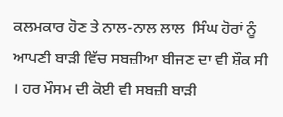ਕਲਮਕਾਰ ਹੋਣ ਤੇ ਨਾਲ-ਨਾਲ ਲਾਲ  ਸਿੰਘ ਹੋਰਾਂ ਨੂੰ ਆਪਣੀ ਬਾੜੀ ਵਿੱਚ ਸਬਜ਼ੀਆ ਬੀਜਣ ਦਾ ਵੀ ਸ਼ੌਕ ਸੀ । ਹਰ ਮੌਸਮ ਦੀ ਕੋਈ ਵੀ ਸਬਜ਼ੀ ਬਾੜੀ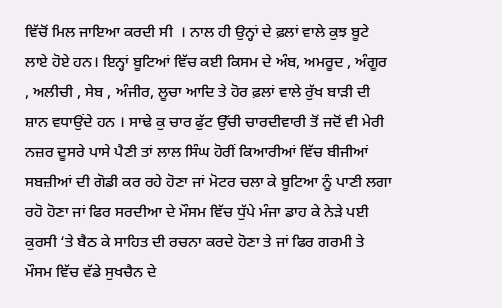ਵਿੱਚੋਂ ਮਿਲ ਜਾਇਆ ਕਰਦੀ ਸੀ  । ਨਾਲ ਹੀ ਉਨ੍ਹਾਂ ਦੇ ਫ਼ਲਾਂ ਵਾਲੇ ਕੁਝ ਬੂਟੇ ਲਾਏ ਹੋਏ ਹਨ। ਇਨ੍ਹਾਂ ਬੂਟਿਆਂ ਵਿੱਚ ਕਈ ਕਿਸਮ ਦੇ ਅੰਬ, ਅਮਰੂਦ , ਅੰਗੂਰ , ਅਲੀਚੀ , ਸੇਬ , ਅੰਜੀਰ, ਲੂਚਾ ਆਦਿ ਤੇ ਹੋਰ ਫ਼ਲਾਂ ਵਾਲੇ ਰੁੱਖ ਬਾੜੀ ਦੀ ਸ਼ਾਨ ਵਧਾਉਂਦੇ ਹਨ । ਸਾਢੇ ਕੁ ਚਾਰ ਫੁੱਟ ਉੱਚੀ ਚਾਰਦੀਵਾਰੀ ਤੋਂ ਜਦੋਂ ਵੀ ਮੇਰੀ ਨਜ਼ਰ ਦੂਸਰੇ ਪਾਸੇ ਪੈਣੀ ਤਾਂ ਲਾਲ ਸਿੰਘ ਹੋਰੀਂ ਕਿਆਰੀਆਂ ਵਿੱਚ ਬੀਜੀਆਂ ਸਬਜ਼ੀਆਂ ਦੀ ਗੋਡੀ ਕਰ ਰਹੇ ਹੋਣਾ ਜਾਂ ਮੋਟਰ ਚਲਾ ਕੇ ਬੂਟਿਆ ਨੂੰ ਪਾਣੀ ਲਗਾ ਰਹੋ ਹੋਣਾ ਜਾਂ ਫਿਰ ਸਰਦੀਆ ਦੇ ਮੌਸਮ ਵਿੱਚ ਧੁੱਪੇ ਮੰਜਾ ਡਾਹ ਕੇ ਨੇੜੇ ਪਈ ਕੁਰਸੀ ‘ਤੇ ਬੈਠ ਕੇ ਸਾਹਿਤ ਦੀ ਰਚਨਾ ਕਰਦੇ ਹੋਣਾ ਤੇ ਜਾਂ ਫਿਰ ਗਰਮੀ ਤੇ ਮੌਸਮ ਵਿੱਚ ਵੱਡੇ ਸੁਖਚੈਨ ਦੇ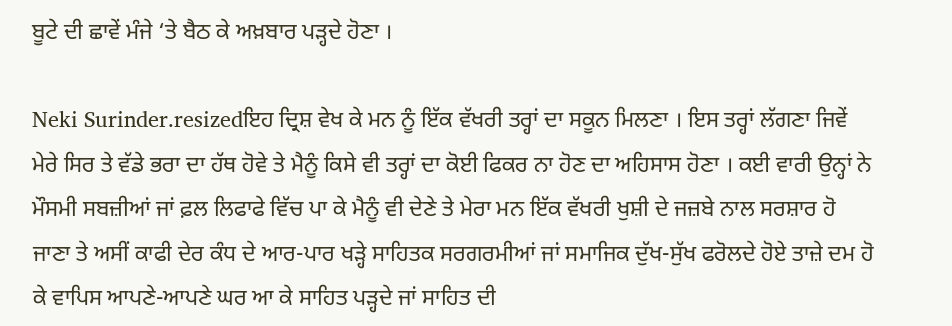ਬੂਟੇ ਦੀ ਛਾਵੇਂ ਮੰਜੇ ‘ਤੇ ਬੈਠ ਕੇ ਅਖ਼ਬਾਰ ਪੜ੍ਹਦੇ ਹੋਣਾ ।

Neki Surinder.resizedਇਹ ਦ੍ਰਿਸ਼ ਵੇਖ ਕੇ ਮਨ ਨੂੰ ਇੱਕ ਵੱਖਰੀ ਤਰ੍ਹਾਂ ਦਾ ਸਕੂਨ ਮਿਲਣਾ । ਇਸ ਤਰ੍ਹਾਂ ਲੱਗਣਾ ਜਿਵੇਂ ਮੇਰੇ ਸਿਰ ਤੇ ਵੱਡੇ ਭਰਾ ਦਾ ਹੱਥ ਹੋਵੇ ਤੇ ਮੈਨੂੰ ਕਿਸੇ ਵੀ ਤਰ੍ਹਾਂ ਦਾ ਕੋਈ ਫਿਕਰ ਨਾ ਹੋਣ ਦਾ ਅਹਿਸਾਸ ਹੋਣਾ । ਕਈ ਵਾਰੀ ਉਨ੍ਹਾਂ ਨੇ ਮੌਸਮੀ ਸਬਜ਼ੀਆਂ ਜਾਂ ਫ਼ਲ ਲਿਫਾਫੇ ਵਿੱਚ ਪਾ ਕੇ ਮੈਨੂੰ ਵੀ ਦੇਣੇ ਤੇ ਮੇਰਾ ਮਨ ਇੱਕ ਵੱਖਰੀ ਖੁਸ਼ੀ ਦੇ ਜਜ਼ਬੇ ਨਾਲ ਸਰਸ਼ਾਰ ਹੋ ਜਾਣਾ ਤੇ ਅਸੀਂ ਕਾਫੀ ਦੇਰ ਕੰਧ ਦੇ ਆਰ-ਪਾਰ ਖੜ੍ਹੇ ਸਾਹਿਤਕ ਸਰਗਰਮੀਆਂ ਜਾਂ ਸਮਾਜਿਕ ਦੁੱਖ-ਸੁੱਖ ਫਰੋਲਦੇ ਹੋਏ ਤਾਜ਼ੇ ਦਮ ਹੋ ਕੇ ਵਾਪਿਸ ਆਪਣੇ-ਆਪਣੇ ਘਰ ਆ ਕੇ ਸਾਹਿਤ ਪੜ੍ਹਦੇ ਜਾਂ ਸਾਹਿਤ ਦੀ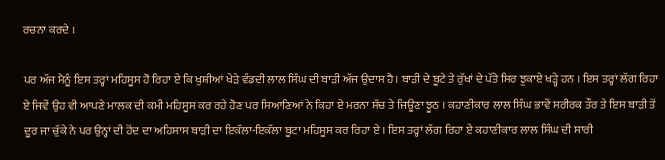ਰਚਨਾ ਕਰਦੇ ।

ਪਰ ਅੱਜ ਮੈਨੂੰ ਇਸ ਤਰ੍ਹਾਂ ਮਹਿਸੂਸ ਹੋ ਰਿਹਾ ਏ ਕਿ ਖੁਸ਼ੀਆਂ ਖੇੜੇ ਵੰਡਦੀ ਲਾਲ ਸਿੰਘ ਦੀ ਬਾੜੀ ਅੱਜ ਉਦਾਸ ਹੈ। ਬਾੜੀ ਦੇ ਬੂਟੇ ਤੇ ਰੁੱਖਾਂ ਦੇ ਪੱਤੇ ਸਿਰ ਝੁਕਾਏ ਖੜ੍ਹੇ ਹਨ । ਇਸ ਤਰ੍ਹਾਂ ਲੱਗ ਰਿਹਾ ਏ ਜਿਵੇਂ ਉਹ ਵੀ ਆਪਣੇ ਮਾਲਕ ਦੀ ਕਮੀ ਮਹਿਸੂਸ ਕਰ ਰਹੇ ਹੋਣ ਪਰ ਸਿਆਣਿਆਂ ਨੇ ਕਿਹਾ ਏ ਮਰਨਾ ਸੱਚ ਤੇ ਜਿਊਣਾ ਝੂਠ । ਕਹਾਣੀਕਾਰ ਲਾਲ ਸਿੰਘ ਭਾਵੇਂ ਸਰੀਰਕ ਤੌਰ ਤੇ ਇਸ ਬਾੜੀ ਤੋਂ ਦੂਰ ਜਾ ਚੁੱਕੇ ਨੇ ਪਰ ਉਨ੍ਹਾਂ ਦੀ ਹੋਂਦ ਦਾ ਅਹਿਸਾਸ ਬਾੜੀ ਦਾ ਇਕੱਲਾ-ਇਕੱਲਾ ਬੂਟਾ ਮਹਿਸੂਸ ਕਰ ਰਿਹਾ ਏ । ਇਸ ਤਰ੍ਹਾਂ ਲੱਗ ਰਿਹਾ ਏ ਕਹਾਣੀਕਾਰ ਲਾਲ ਸਿੰਘ ਦੀ ਸਾਰੀ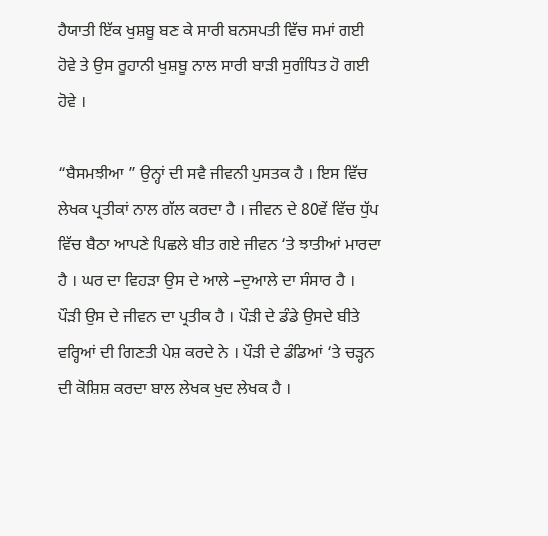ਹੈਯਾਤੀ ਇੱਕ ਖੁਸ਼ਬੂ ਬਣ ਕੇ ਸਾਰੀ ਬਨਸਪਤੀ ਵਿੱਚ ਸਮਾਂ ਗਈ  ਹੋਵੇ ਤੇ ਉਸ ਰੂਹਾਨੀ ਖੁਸ਼ਬੂ ਨਾਲ ਸਾਰੀ ਬਾੜੀ ਸੁਗੰਧਿਤ ਹੋ ਗਈ ਹੋਵੇ ।

“ਬੈਸਮਝੀਆ ” ਉਨ੍ਹਾਂ ਦੀ ਸਵੈ ਜੀਵਨੀ ਪੁਸਤਕ ਹੈ । ਇਸ ਵਿੱਚ ਲੇਖਕ ਪ੍ਰਤੀਕਾਂ ਨਾਲ ਗੱਲ ਕਰਦਾ ਹੈ । ਜੀਵਨ ਦੇ 80ਵੇਂ ਵਿੱਚ ਧੁੱਪ ਵਿੱਚ ਬੈਠਾ ਆਪਣੇ ਪਿਛਲੇ ਬੀਤ ਗਏ ਜੀਵਨ ‘ਤੇ ਝਾਤੀਆਂ ਮਾਰਦਾ ਹੈ । ਘਰ ਦਾ ਵਿਹੜਾ ਉਸ ਦੇ ਆਲੇ –ਦੁਆਲੇ ਦਾ ਸੰਸਾਰ ਹੈ । ਪੌੜੀ ਉਸ ਦੇ ਜੀਵਨ ਦਾ ਪ੍ਰਤੀਕ ਹੈ । ਪੌੜੀ ਦੇ ਡੰਡੇ ਉਸਦੇ ਬੀਤੇ ਵਰ੍ਹਿਆਂ ਦੀ ਗਿਣਤੀ ਪੇਸ਼ ਕਰਦੇ ਨੇ । ਪੌੜੀ ਦੇ ਡੰਡਿਆਂ ‘ਤੇ ਚੜ੍ਹਨ ਦੀ ਕੋਸ਼ਿਸ਼ ਕਰਦਾ ਬਾਲ ਲੇਖਕ ਖੁਦ ਲੇਖਕ ਹੈ ।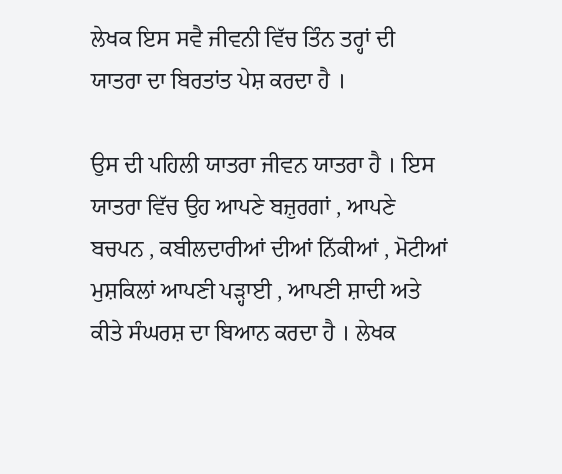ਲੇਖਕ ਇਸ ਸਵੈ ਜੀਵਨੀ ਵਿੱਚ ਤਿੰਨ ਤਰ੍ਹਾਂ ਦੀ ਯਾਤਰਾ ਦਾ ਬਿਰਤਾਂਤ ਪੇਸ਼ ਕਰਦਾ ਹੈ ।

ਉਸ ਦੀ ਪਹਿਲੀ ਯਾਤਰਾ ਜੀਵਨ ਯਾਤਰਾ ਹੈ । ਇਸ ਯਾਤਰਾ ਵਿੱਚ ਉਹ ਆਪਣੇ ਬਜ਼ੁਰਗਾਂ , ਆਪਣੇ ਬਚਪਨ , ਕਬੀਲਦਾਰੀਆਂ ਦੀਆਂ ਨਿੱਕੀਆਂ , ਮੋਟੀਆਂ ਮੁਸ਼ਕਿਲਾਂ ਆਪਣੀ ਪੜ੍ਹਾਈ , ਆਪਣੀ ਸ਼ਾਦੀ ਅਤੇ ਕੀਤੇ ਸੰਘਰਸ਼ ਦਾ ਬਿਆਨ ਕਰਦਾ ਹੈ । ਲੇਖਕ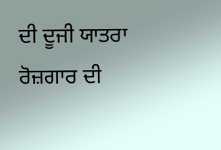ਦੀ ਦੂਜੀ ਯਾਤਰਾ ਰੋਜ਼ਗਾਰ ਦੀ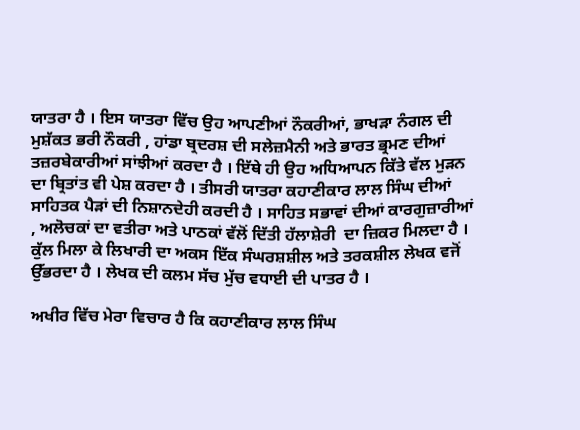ਯਾਤਰਾ ਹੈ । ਇਸ ਯਾਤਰਾ ਵਿੱਚ ਉਹ ਆਪਣੀਆਂ ਨੌਕਰੀਆਂ, ਭਾਖੜਾ ਨੰਗਲ ਦੀ ਮੁਸ਼ੱਕਤ ਭਰੀ ਨੌਕਰੀ , ਹਾਂਡਾ ਬ੍ਰਦਰਸ਼ ਦੀ ਸਲੇਜ਼ਮੈਨੀ ਅਤੇ ਭਾਰਤ ਭ੍ਰਮਣ ਦੀਆਂ ਤਜ਼ਰਬੇਕਾਰੀਆਂ ਸਾਂਝੀਆਂ ਕਰਦਾ ਹੈ । ਇੱਥੇ ਹੀ ਉਹ ਅਧਿਆਪਨ ਕਿੱਤੇ ਵੱਲ ਮੁੜਨ ਦਾ ਬ੍ਰਿਤਾਂਤ ਵੀ ਪੇਸ਼ ਕਰਦਾ ਹੈ । ਤੀਸਰੀ ਯਾਤਰਾ ਕਹਾਣੀਕਾਰ ਲਾਲ ਸਿੰਘ ਦੀਆਂ ਸਾਹਿਤਕ ਪੈੜਾਂ ਦੀ ਨਿਸ਼ਾਨਦੇਹੀ ਕਰਦੀ ਹੈ । ਸਾਹਿਤ ਸਭਾਵਾਂ ਦੀਆਂ ਕਾਰਗੁਜ਼ਾਰੀਆਂ , ਅਲੋਚਕਾਂ ਦਾ ਵਤੀਰਾ ਅਤੇ ਪਾਠਕਾਂ ਵੱਲੋਂ ਦਿੱਤੀ ਹੱਲਾਸ਼ੇਰੀ  ਦਾ ਜ਼ਿਕਰ ਮਿਲਦਾ ਹੈ । ਕੁੱਲ ਮਿਲਾ ਕੇ ਲਿਖਾਰੀ ਦਾ ਅਕਸ ਇੱਕ ਸੰਘਰਸ਼ਸ਼ੀਲ ਅਤੇ ਤਰਕਸ਼ੀਲ ਲੇਖਕ ਵਜੋਂ ਉੱਭਰਦਾ ਹੈ । ਲੇਖਕ ਦੀ ਕਲਮ ਸੱਚ ਮੁੱਚ ਵਧਾਈ ਦੀ ਪਾਤਰ ਹੈ ।

ਅਖੀਰ ਵਿੱਚ ਮੇਰਾ ਵਿਚਾਰ ਹੈ ਕਿ ਕਹਾਣੀਕਾਰ ਲਾਲ ਸਿੰਘ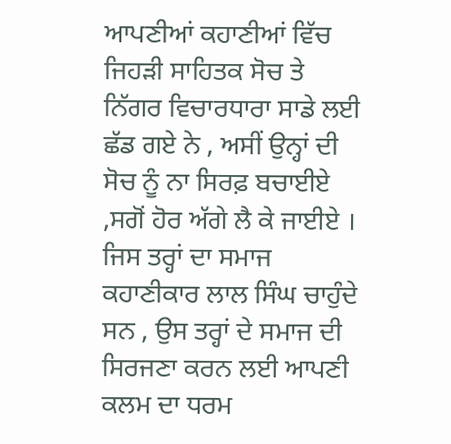ਆਪਣੀਆਂ ਕਹਾਣੀਆਂ ਵਿੱਚ ਜਿਹੜੀ ਸਾਹਿਤਕ ਸੋਚ ਤੇ ਨਿੱਗਰ ਵਿਚਾਰਧਾਰਾ ਸਾਡੇ ਲਈ ਛੱਡ ਗਏ ਨੇ , ਅਸੀਂ ਉਨ੍ਹਾਂ ਦੀ ਸੋਚ ਨੂੰ ਨਾ ਸਿਰਫ਼ ਬਚਾਈਏ ,ਸਗੋਂ ਹੋਰ ਅੱਗੇ ਲੈ ਕੇ ਜਾਈਏ । ਜਿਸ ਤਰ੍ਹਾਂ ਦਾ ਸਮਾਜ ਕਹਾਣੀਕਾਰ ਲਾਲ ਸਿੰਘ ਚਾਹੁੰਦੇ ਸਨ , ਉਸ ਤਰ੍ਹਾਂ ਦੇ ਸਮਾਜ ਦੀ ਸਿਰਜਣਾ ਕਰਨ ਲਈ ਆਪਣੀ ਕਲਮ ਦਾ ਧਰਮ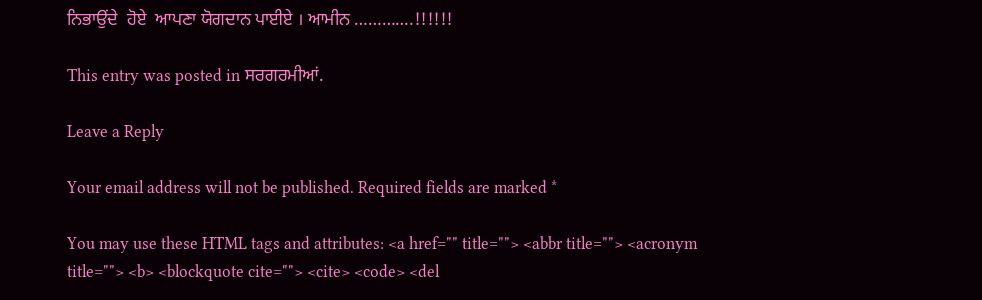ਨਿਭਾਉਂਦੇ  ਹੋਏ  ਆਪਣਾ ਯੋਗਦਾਨ ਪਾਈਏ । ਆਮੀਨ ………….!!!!!!

This entry was posted in ਸਰਗਰਮੀਆਂ.

Leave a Reply

Your email address will not be published. Required fields are marked *

You may use these HTML tags and attributes: <a href="" title=""> <abbr title=""> <acronym title=""> <b> <blockquote cite=""> <cite> <code> <del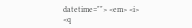datetime=""> <em> <i> <q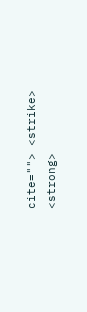cite=""> <strike> <strong>